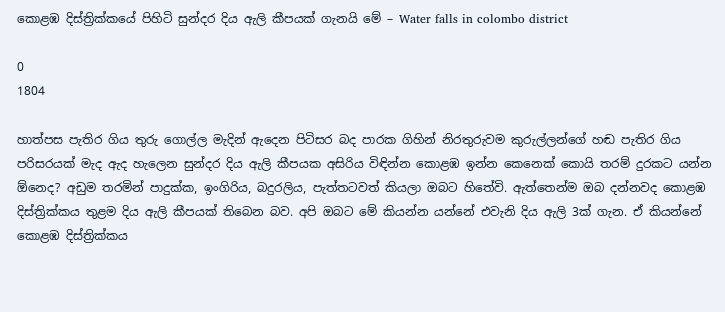කොළඹ දිස්ත්‍රික්කයේ පිහිටි සුන්දර දිය ඇලි කීපයක් ගැනයි මේ – Water falls in colombo district

0
1804

හාත්පස පැතිර ගිය තුරු ගොල්ල මැදින් ඇදෙන පිටිසර බද පාරක ගිහින් නිරතුරුවම කුරුල්ලන්ගේ හඬ පැතිර ගිය පරිසරයක් මැද ඇද හැලෙන සුන්දර දිය ඇලි කීපයක අසිරිය විඳින්න කොළඹ ඉන්න කෙනෙක් කොයි තරම් දුරකට යන්න ඕනෙද? අඩුම තරමින් පාදුක්ක, ඉංගිරිය, බදුරලිය, පැත්තටවත් කියලා ඔබට හිතේවි. ඇත්තෙන්ම ඔබ දන්නවද කොළඹ දිස්ත්‍රික්කය තුළම දිය ඇලි කීපයක් තිබෙන බව. අපි ඔබට මේ කියන්න යන්නේ එවැනි දිය ඇලි 3ක් ගැන. ඒ කියන්නේ කොළඹ දිස්ත්‍රික්කය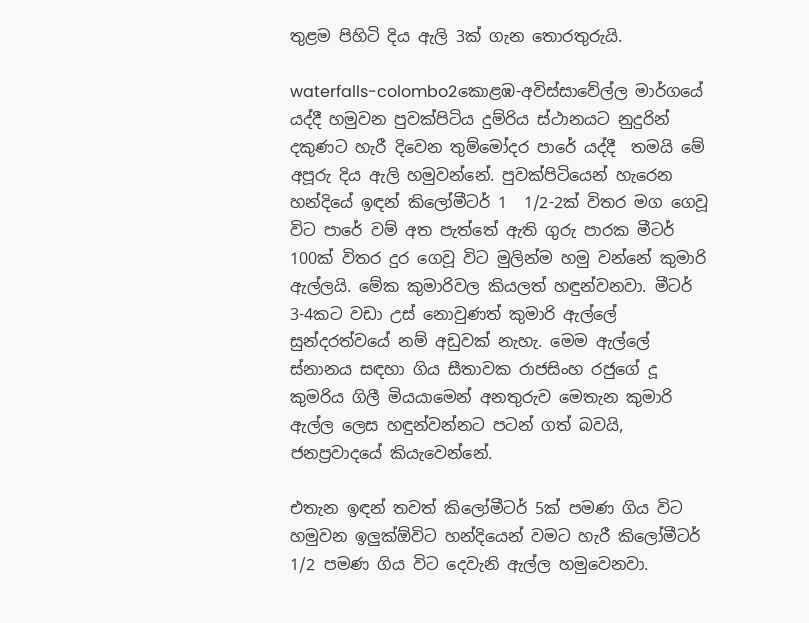තුළම පිහිටි දිය ඇලි 3ක් ගැන තොරතුරුයි.

waterfalls-colombo2කොළඹ-අවිස්සාවේල්ල මාර්ගයේ යද්දී හමුවන පුවක්පිටිය දුම්රිය ස්ථානයට නුදුරින් දකුණට හැරී දිවෙන තුම්මෝදර පාරේ යද්දී  තමයි මේ අපූරු දිය ඇලි හමුවන්නේ. පුවක්පිටියෙන් හැරෙන හන්දියේ ඉඳන් කිලෝමීටර් 1  1/2-2ක් විතර මග ගෙවූ විට පාරේ වම් අත පැත්තේ ඇති ගුරු පාරක මීටර් 100ක් විතර දුර ගෙවූ විට මුලින්ම හමු වන්නේ කුමාරි ඇල්ලයි. මේක කුමාරිවල කියලත් හඳුන්වනවා. මීටර් 3-4කට වඩා උස් නොවුණත් කුමාරි ඇල්‍ලේ සුන්දරත්වයේ නම් අඩුවක් නැහැ. මෙම ඇල්‍ලේ ස්නානය සඳහා ගිය සීතාවක රාජසිංහ රජුගේ දූ කුමරිය ගිලී මියයාමෙන් අනතුරුව මෙතැන කුමාරි ඇල්ල ලෙස හඳුන්වන්නට පටන් ගත් බවයි, ජනප්‍රවාදයේ කියැවෙන්නේ.

එතැන ඉඳන් තවත් කිලෝමීටර් 5ක් පමණ ගිය විට හමුවන ඉලුක්ඕවිට හන්දියෙන් වමට හැරී කිලෝමීටර් 1/2 පමණ ගිය විට දෙවැනි ඇල්ල හමුවෙනවා.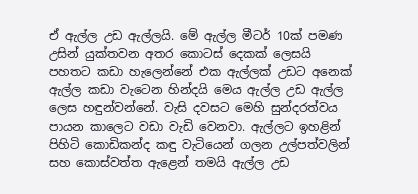ඒ ඇල්ල උඩ ඇල්ලයි. මේ ඇල්ල මීටර් 10ක් පමණ උසින් යුක්තවන අතර කොටස් දෙකක් ලෙසයි පහතට කඩා හැලෙන්නේ එක ඇල්ලක් උඩට අනෙක් ඇල්ල කඩා වැටෙන හින්දයි මෙය ඇල්ල උඩ ඇල්ල ලෙස හඳුන්වන්නේ. වැසි දවසට මෙහි සුන්දරත්වය පායන කාලෙට වඩා වැඩි වෙනවා. ඇල්ලට ඉහළින් පිහිටි කොඩිකන්ද කඳු වැටියෙන් ගලන උල්පත්වලින් සහ කොස්වත්ත ඇළෙන් තමයි ඇල්ල උඩ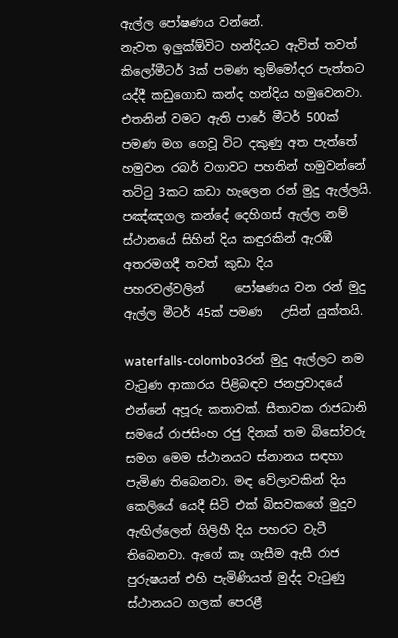ඇල්ල ‍පෝෂණය වන්නේ.
නැවත ඉලුක්ඕවිට හන්දියට ඇවිත් තවත් කිලෝමීටර් 3ක් පමණ තුම්මෝදර පැත්තට යද්දී කඩුගොඩ කන්ද හන්දිය හමුවෙනවා. එතනින් වමට ඇති පාරේ මීටර් 500ක් පමණ මග ගෙවූ විට දකුණු අත පැත්තේ හමුවන රබර් වගාවට පහතින් හමුවන්නේ තට්ටු 3කට කඩා හැලෙන රන් මුදු ඇල්ලයි. පඤ්ඤගල කන්දේ දෙහිගස් ඇල්ල නම් ස්ථානයේ සිහින් දිය කඳුරකින් ඇරඹී අතරමගදී තවත් කුඩා දිය පහරවල්වලින්     ‍පෝෂණය වන රන් මුදු ඇල්ල මීටර් 45ක් පමණ   උසින් යුක්තයි.

waterfalls-colombo3රන් මුදු ඇල්ලට නම වැටුණ ආකාරය පිළිබඳව ජනප්‍රවාදයේ එන්නේ අපූරු කතාවක්. සීතාවක රාජධානි සමයේ රාජසිංහ රජු දිනක් තම බිසෝවරු සමග මෙම ස්ථානයට ස්නානය සඳහා පැමිණ තිබෙනවා. මඳ වේලාවකින් දිය කෙලියේ යෙදී සිටි එක් බිසවකගේ මුදුව ඇඟිල්ලෙන් ගිලිහී දිය පහරට වැටී තිබෙනවා. ඇගේ කෑ ගැසීම ඇසී රාජ පුරුෂයන් එහි පැමිණියත් මුද්ද වැටුණු ස්ථානයට ගලක් පෙරළී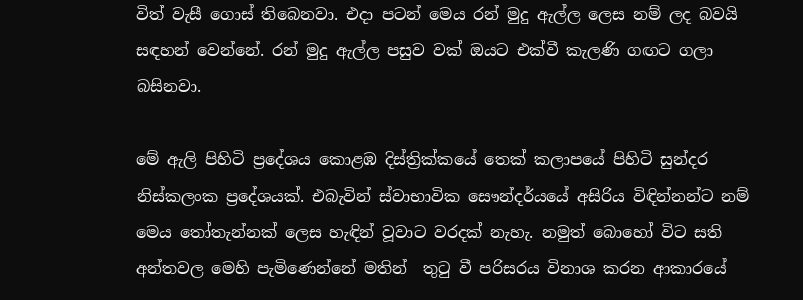විත් වැසී ගොස් තිබෙනවා. එදා පටන් මෙය රන් මුදු ඇල්ල ලෙස නම් ලද බවයි සඳහන් වෙන්නේ. රන් මුදු ඇල්ල පසුව වක් ඔයට එක්වී කැලණි ගඟට ගලා බසිනවා.

මේ ඇලි පිහිටි ප්‍රදේශය කොළඹ දිස්ත්‍රික්කයේ තෙක් කලාපයේ පිහිටි සුන්දර නිස්කලංක ප්‍රදේශයක්. එබැවින් ස්වාභාවික සෞන්දර්යයේ අසිරිය විඳින්නන්ට නම් මෙය තෝතැන්නක් ලෙස හැඳින් වූවාට වරදක් නැහැ. නමුත් බොහෝ විට සති අන්තවල මෙහි පැමිණෙන්නේ මතින්  තුටු වී පරිසරය විනාශ කරන ආකාරයේ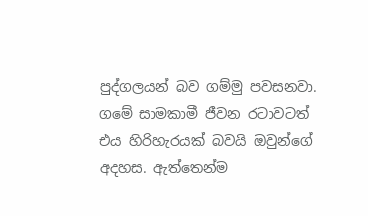පුද්ගලයන් බව ගම්මු පවසනවා. ගමේ සාමකාමී ජීවන රටාවටත් එය හිරිහැරයක් බවයි ඔවුන්ගේ අදහස. ඇත්තෙන්ම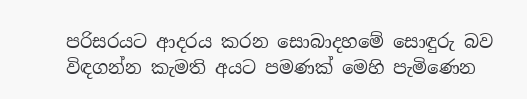පරිසරයට ආදරය කරන සොබාදහමේ සොඳුරු බව විඳගන්න කැමති අයට පමණක් මෙහි පැමිණෙන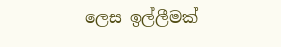ලෙස ඉල්ලීමක්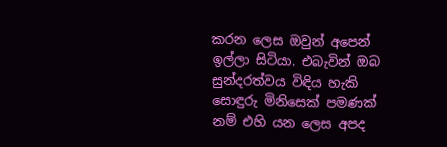කරන ලෙස ඔවුන් අපෙන් ඉල්ලා සිටියා. එබැවින් ඔබ සුන්දරත්වය විඳිය හැකි සොඳුරු මිනිසෙක් පමණක් නම් එහි යන ලෙස අපද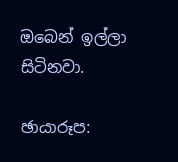ඔබෙන් ඉල්ලා සිටිනවා.

ඡායාරූප: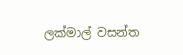ලක්මාල් වසන්ත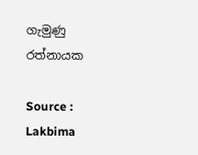ගැමුණු රත්නායක

Source : Lakbima